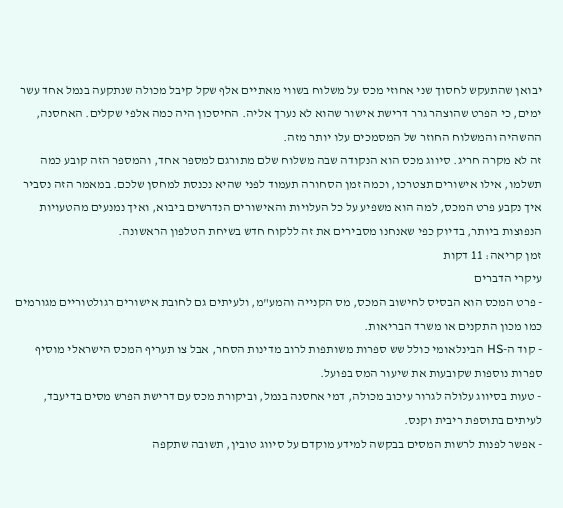יבואן שהתעקש לחסוך שני אחוזי מכס על משלוח בשווי מאתיים אלף שקל קיבל מכולה שנתקעה בנמל אחד עשר ימים, כי הפרט שהוצהר גרר דרישת אישור שהוא לא נערך אליה. החיסכון היה כמה אלפי שקלים. האחסנה, ההשהיה והמשלוח החוזר של המסמכים עלו יותר מזה.
זה לא מקרה חריג. סיווג מכס הוא הנקודה שבה משלוח שלם מתורגם למספר אחד, והמספר הזה קובע כמה תשלמו, אילו אישורים תצטרכו, וכמה זמן הסחורה תעמוד לפני שהיא נכנסת למחסן שלכם. במאמר הזה נסביר איך נקבע פרט המכס, למה הוא משפיע על כל העלויות והאישורים הנדרשים ביבוא, ואיך נמנעים מהטעויות הנפוצות ביותר, בדיוק כפי שאנחנו מסבירים את זה ללקוח חדש בשיחת הטלפון הראשונה.
זמן קריאה: 11 דקות
עיקרי הדברים
- פרט המכס הוא הבסיס לחישוב המכס, מס הקנייה והמע"מ, ולעיתים גם לחובת אישורים רגולטוריים מגורמים כמו מכון התקנים או משרד הבריאות.
- קוד ה-HS הבינלאומי כולל שש ספרות משותפות לרוב מדינות הסחר, אבל צו תעריף המכס הישראלי מוסיף ספרות נוספות שקובעות את שיעור המס בפועל.
- טעות בסיווג עלולה לגרור עיכוב מכולה, דמי אחסנה בנמל, וביקורת מכס עם דרישת הפרש מסים בדיעבד, לעיתים בתוספת ריבית וקנס.
- אפשר לפנות לרשות המסים בבקשה למידע מוקדם על סיווג טובין, תשובה שתקפה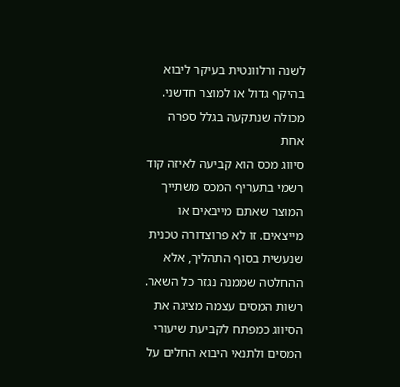לשנה ורלוונטית בעיקר ליבוא בהיקף גדול או למוצר חדשני.
מכולה שנתקעה בגלל ספרה אחת
סיווג מכס הוא קביעה לאיזה קוד רשמי בתעריף המכס משתייך המוצר שאתם מייבאים או מייצאים. זו לא פרוצדורה טכנית שנעשית בסוף התהליך, אלא ההחלטה שממנה נגזר כל השאר.
רשות המסים עצמה מציגה את הסיווג כמפתח לקביעת שיעורי המסים ולתנאי היבוא החלים על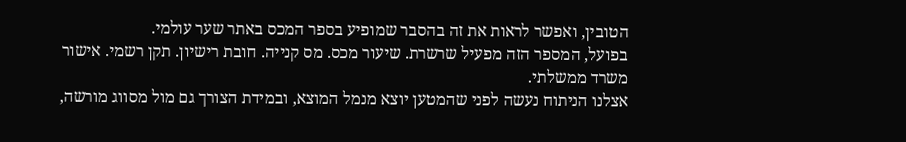הטובין, ואפשר לראות את זה בהסבר שמופיע בספר המכס באתר שער עולמי.
בפועל, המספר הזה מפעיל שרשרת. שיעור מכס. מס קנייה. חובת רישיון. תקן רשמי. אישור משרד ממשלתי.
אצלנו הניתוח נעשה לפני שהמטען יוצא מנמל המוצא, ובמידת הצורך גם מול מסווג מורשה,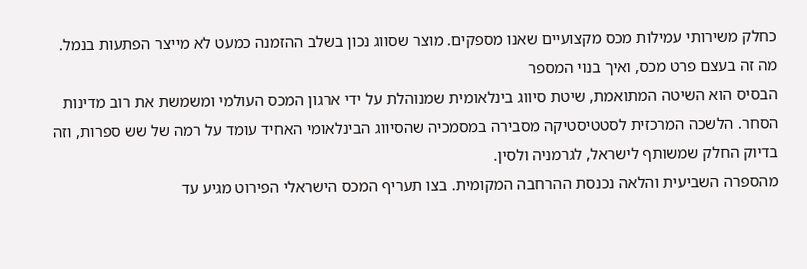כחלק משירותי עמילות מכס מקצועיים שאנו מספקים. מוצר שסווג נכון בשלב ההזמנה כמעט לא מייצר הפתעות בנמל.
מה זה בעצם פרט מכס, ואיך בנוי המספר
הבסיס הוא השיטה המתואמת, שיטת סיווג בינלאומית שמנוהלת על ידי ארגון המכס העולמי ומשמשת את רוב מדינות הסחר. הלשכה המרכזית לסטטיסטיקה מסבירה במסמכיה שהסיווג הבינלאומי האחיד עומד על רמה של שש ספרות, וזה בדיוק החלק שמשותף לישראל, לגרמניה ולסין.
מהספרה השביעית והלאה נכנסת ההרחבה המקומית. בצו תעריף המכס הישראלי הפירוט מגיע עד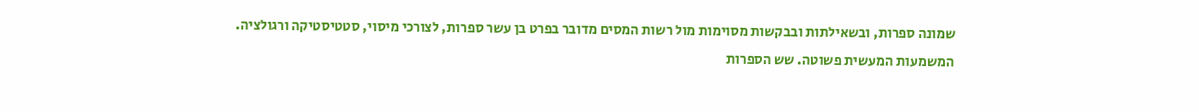שמונה ספרות, ובשאילתות ובבקשות מסוימות מול רשות המסים מדובר בפרט בן עשר ספרות, לצורכי מיסוי, סטטיסטיקה ורגולציה.
המשמעות המעשית פשוטה. שש הספרות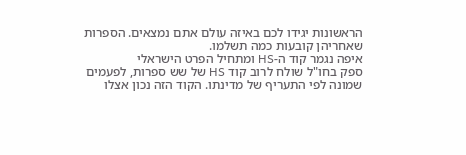הראשונות יגידו לכם באיזה עולם אתם נמצאים. הספרות שאחריהן קובעות כמה תשלמו.
איפה נגמר קוד ה-HS ומתחיל הפרט הישראלי
ספק בחו"ל שולח לרוב קוד HS של שש ספרות, לפעמים שמונה לפי התעריף של מדינתו. הקוד הזה נכון אצלו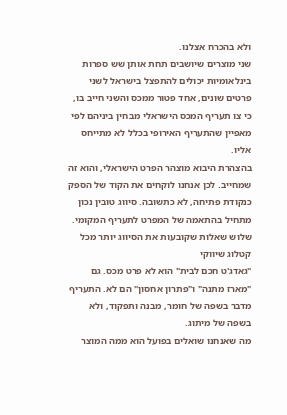ולא בהכרח אצלנו.
שני מוצרים שיושבים תחת אותן שש ספרות בינלאומיות יכולים להתפצל בישראל לשני פרטים שונים, אחד פטור ממכס והשני חייב בו, כי צו תעריף המכס הישראלי מבחין ביניהם לפי מאפיין שהתעריף האירופי בכלל לא מתייחס אליו.
בהצהרת היבוא מוצהר הפרט הישראלי, והוא זה שמחייב. לכן אנחנו לוקחים את הקוד של הספק כנקודת פתיחה, לא כתשובה. סיווג טובין נכון מתחיל בהתאמה של המפרט לתעריף המקומי.
שלוש שאלות שקובעות את הסיווג יותר מכל קטלוג שיווקי
"גאדג'ט חכם לבית" הוא לא פרט מכס. גם "מארז מתנה" ו"פתרון אחסון" הם לא. התעריף מדבר בשפה של חומר, מבנה ותפקוד, ולא בשפה של מיתוג.
מה שאנחנו שואלים בפועל הוא ממה המוצר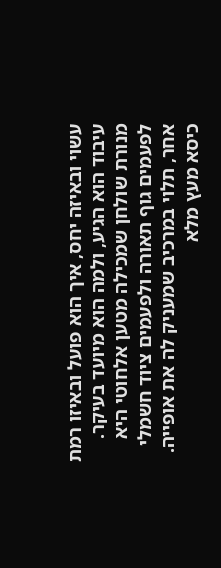עשוי ובאיזה יחס, איך הוא פועל ובאיזו רמת עיבוד הוא הגיע, ולמה הוא מיועד בעיקר.
מנורת שולחן שמכילה מטען אלחוטי היא לפעמים גוף תאורה ולפעמים ציוד חשמלי אחר, תלוי במרכיב שמעניק לה את אופייה. כיסא מעץ מלא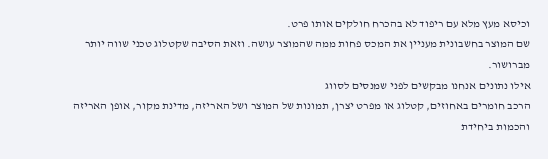וכיסא מעץ מלא עם ריפוד לא בהכרח חולקים אותו פרט.
שם המוצר בחשבונית מעניין את המכס פחות ממה שהמוצר עושה. וזאת הסיבה שקטלוג טכני שווה יותר מברושור.
אילו נתונים אנחנו מבקשים לפני שמנסים לסווג
הרכב חומרים באחוזים, קטלוג או מפרט יצרן, תמונות של המוצר ושל האריזה, מדינת מקור, אופן האריזה והכמות ביחידת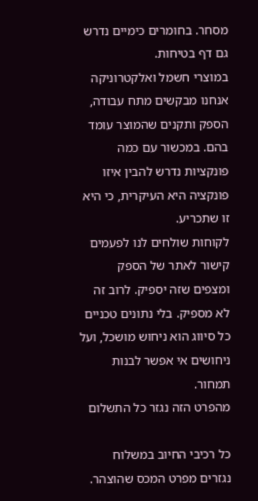מסחר. בחומרים כימיים נדרש גם דף בטיחות.
במוצרי חשמל ואלקטרוניקה אנחנו מבקשים מתח עבודה, הספק ותקנים שהמוצר עומד בהם. במכשור עם כמה פונקציות נדרש להבין איזו פונקציה היא העיקרית, כי היא זו שתכריע.
לקוחות שולחים לנו לפעמים קישור לאתר של הספק ומצפים שזה יספיק. לרוב זה לא מספיק. בלי נתונים טכניים כל סיווג הוא ניחוש מושכל, ועל ניחושים אי אפשר לבנות תמחור.
מהפרט הזה נגזר כל התשלום

כל רכיבי החיוב במשלוח נגזרים מפרט המכס שהוצהר.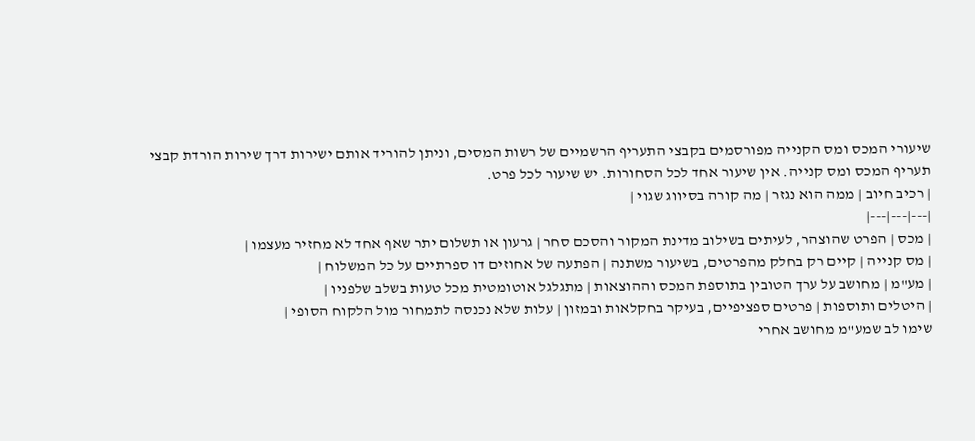שיעורי המכס ומס הקנייה מפורסמים בקבצי התעריף הרשמיים של רשות המסים, וניתן להוריד אותם ישירות דרך שירות הורדת קבצי תעריף המכס ומס קנייה. אין שיעור אחד לכל הסחורות. יש שיעור לכל פרט.
| רכיב חיוב | ממה הוא נגזר | מה קורה בסיווג שגוי |
|---|---|---|
| מכס | הפרט שהוצהר, לעיתים בשילוב מדינת המקור והסכם סחר | גרעון או תשלום יתר שאף אחד לא מחזיר מעצמו |
| מס קנייה | קיים רק בחלק מהפרטים, בשיעור משתנה | הפתעה של אחוזים דו ספרתיים על כל המשלוח |
| מע"מ | מחושב על ערך הטובין בתוספת המכס וההוצאות | מתגלגל אוטומטית מכל טעות בשלב שלפניו |
| היטלים ותוספות | פרטים ספציפיים, בעיקר בחקלאות ובמזון | עלות שלא נכנסה לתמחור מול הלקוח הסופי |
שימו לב שמע"מ מחושב אחרי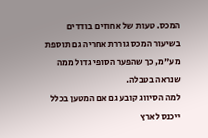המכס. טעות של אחוזים בודדים בשיעור המכס גוררת אחריה גם תוספת מע"מ, כך שהפער הסופי גדול ממה שנראה בטבלה.
למה הסיווג קובע גם אם המטען בכלל ייכנס לארץ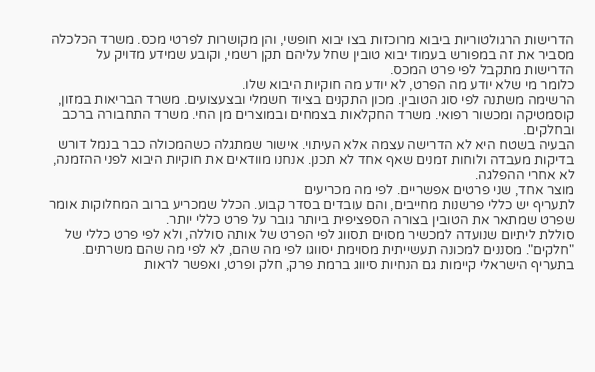הדרישות הרגולטוריות ביבוא מרוכזות בצו יבוא חופשי, והן מקושרות לפרטי מכס. משרד הכלכלה מסביר את זה במפורש בעמוד יבוא טובין שחל עליהם תקן רשמי, וקובע שמידע מדויק על הדרישות מתקבל לפי פרט המכס.
כלומר מי שלא יודע מה הפרט, לא יודע מה חוקיות היבוא שלו.
הרשימה משתנה לפי סוג הטובין. מכון התקנים בציוד חשמלי ובצעצועים. משרד הבריאות במזון, קוסמטיקה ומכשור רפואי. משרד החקלאות בצמחים ובמוצרים מן החי. משרד התחבורה ברכב ובחלקים.
הבעיה בשטח היא לא הדרישה עצמה אלא העיתוי. אישור שמתגלה כשהמכולה כבר בנמל דורש בדיקות מעבדה ולוחות זמנים שאף אחד לא תכנן. אנחנו מוודאים את חוקיות היבוא לפני ההזמנה, לא אחרי ההפלגה.
מוצר אחד, שני פרטים אפשריים. לפי מה מכריעים
לתעריף יש כללי פרשנות מחייבים, והם עובדים בסדר קבוע. הכלל שמכריע ברוב המחלוקות אומר שפרט שמתאר את הטובין בצורה הספציפית ביותר גובר על פרט כללי יותר.
סוללת ליתיום שנועדה למכשיר מסוים תסווג לפי הפרט של אותה סוללה, ולא לפי פרט כללי של "חלקים". מסננים למכונה תעשייתית מסוימת יסווגו לפי מה שהם, לא לפי מה שהם משרתים.
בתעריף הישראלי קיימות גם הנחיות סיווג ברמת פרק, חלק ופרט, ואפשר לראות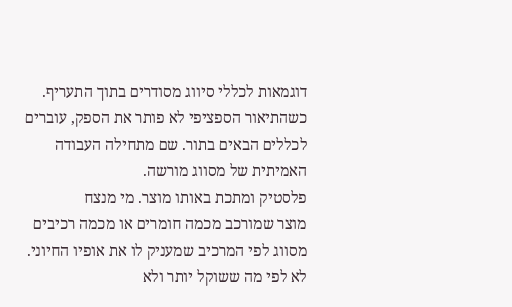דוגמאות לכללי סיווג מסודרים בתוך התעריף.
כשהתיאור הספציפי לא פותר את הספק, עוברים לכללים הבאים בתור. שם מתחילה העבודה האמיתית של מסווג מורשה.
פלסטיק ומתכת באותו מוצר. מי מנצח
מוצר שמורכב מכמה חומרים או מכמה רכיבים מסווג לפי המרכיב שמעניק לו את אופיו החיוני. לא לפי מה ששוקל יותר ולא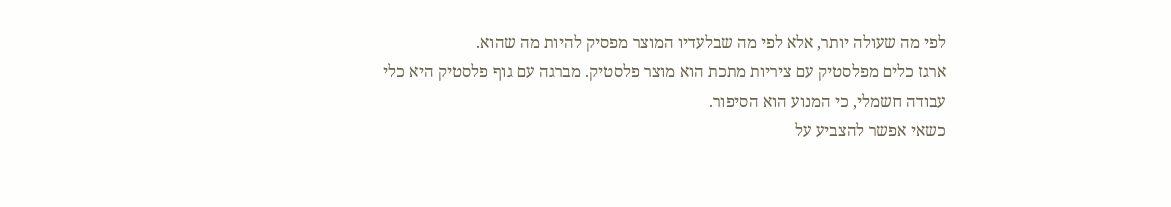לפי מה שעולה יותר, אלא לפי מה שבלעדיו המוצר מפסיק להיות מה שהוא.
ארגז כלים מפלסטיק עם ציריות מתכת הוא מוצר פלסטיק. מברגה עם גוף פלסטיק היא כלי עבודה חשמלי, כי המנוע הוא הסיפור.
כשאי אפשר להצביע על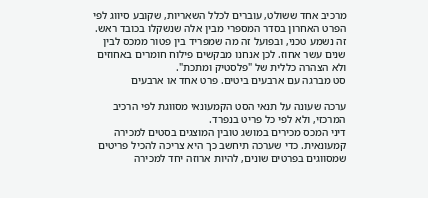מרכיב אחד ששולט, עוברים לכלל השאריות, שקובע סיווג לפי הפרט האחרון בסדר המספרי מבין אלה שנשקלו בכובד ראש.
זה נשמע טכני, ובפועל זה מה שמפריד בין פטור ממכס לבין שנים עשר אחוז. לכן אנחנו מבקשים פילוח חומרים באחוזים ולא הצהרה כללית של "פלסטיק ומתכת".
סט מברגה עם ארבעים ביטים. פרט אחד או ארבעים

ערכה שעונה על תנאי הסט הקמעונאי מסווגת לפי הרכיב המרכזי, ולא לפי כל פריט בנפרד.
דיני המכס מכירים במושג טובין המוצגים בסטים למכירה קמעונאית. כדי שערכה תיחשב כך היא צריכה להכיל פריטים שמסווגים בפרטים שונים, להיות ארוזה יחד למכירה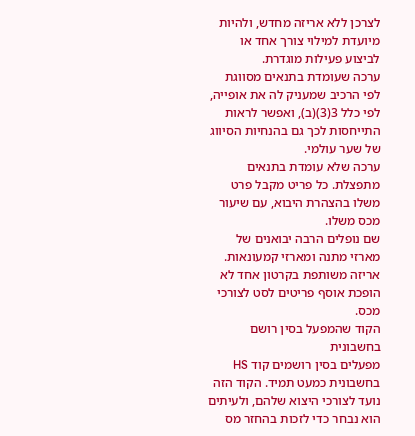לצרכן ללא אריזה מחדש, ולהיות מיועדת למילוי צורך אחד או לביצוע פעילות מוגדרת.
ערכה שעומדת בתנאים מסווגת לפי הרכיב שמעניק לה את אופייה, לפי כלל 3(3)(ב), ואפשר לראות התייחסות לכך גם בהנחיות הסיווג של שער עולמי.
ערכה שלא עומדת בתנאים מתפצלת. כל פריט מקבל פרט משלו בהצהרת היבוא, עם שיעור מכס משלו.
שם נופלים הרבה יבואנים של מארזי מתנה ומארזי קמעונאות. אריזה משותפת בקרטון אחד לא הופכת אוסף פריטים לסט לצורכי מכס.
הקוד שהמפעל בסין רושם בחשבונית
מפעלים בסין רושמים קוד HS בחשבונית כמעט תמיד. הקוד הזה נועד לצורכי היצוא שלהם, ולעיתים הוא נבחר כדי לזכות בהחזר מס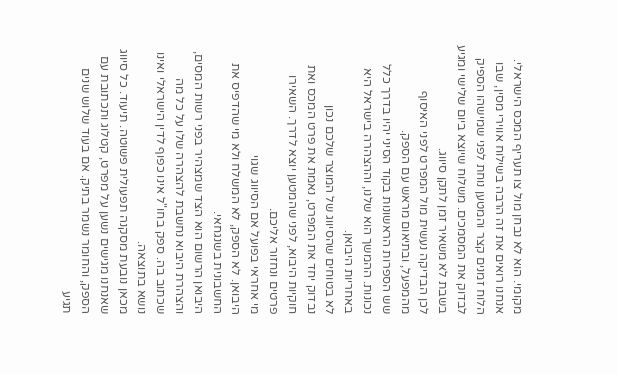מקומי. הוא לא נבחן מול צו תעריף המכס הישראלי.
אנחנו רואים את זה הרבה בשילוח אווירי מסין, שבו הלוח זמנים קצר והמטען נוחת לפני שמישהו הספיק לבדוק את המסמכים. משלוח שיוצא ביום שלישי ומגיע בשבת לא משאיר זמן לתקן סיווג.
לכן הבדיקה נעשית מול המפרט לפני האיסוף מהמפעל, ובתיאום מראש עם הספק.
שש הספרות הראשונות בקוד הסיני יהיו בדרך כלל נכונות. ההמשך הוא שלנו, וההצהרה בישראל היא באחריות היבואן.
לא בטוחים שהסיווג של המוצר שלכם נכון
נבדוק יחד את המפרט, נאמת את פרט המכס ואת חוקיות היבוא, לפני שהמטען יוצא לדרך. השאירו פרטים ונחזור אליכם.
מי אחראי בפועל אם הסיווג שגוי
היבואן. לא הספק, לא המשלח ולא מי שהדפיס את החשבונית בשנגחאי.
היבואן הרשום הוא הצד שמצהיר בפני רשות המסים, והצהרת היבוא נחשבת להצהרה שלו על כל מה שכתוב בה. ספק בחו"ל אינו כפוף לדין הישראלי ואינו נושא בתוצאה.
מכאן נובעת מסקנה תפעולית פשוטה. תיעוד. כל סיווג שאנחנו מגישים נשען על מפרט, קטלוג ותכתובת עם הספק, והחומר נשמר בתיק. אם בעוד שלוש שנים תגיע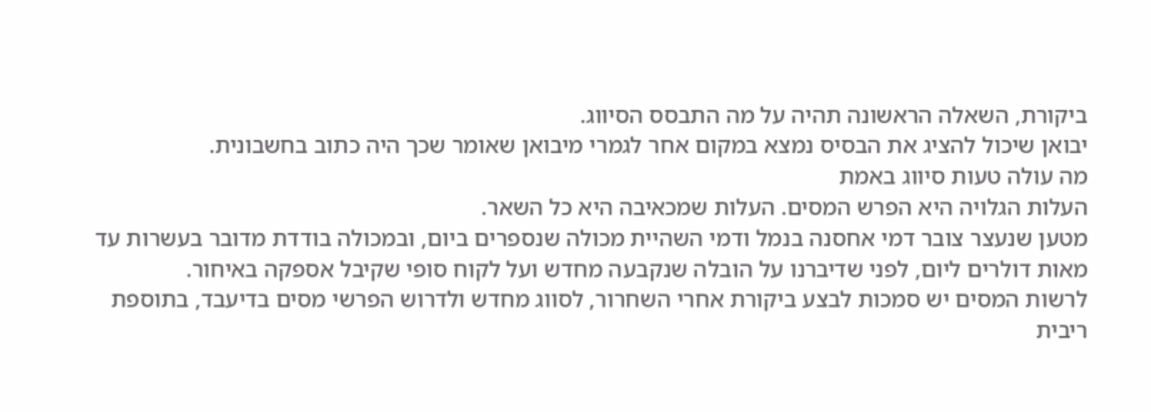ביקורת, השאלה הראשונה תהיה על מה התבסס הסיווג.
יבואן שיכול להציג את הבסיס נמצא במקום אחר לגמרי מיבואן שאומר שכך היה כתוב בחשבונית.
מה עולה טעות סיווג באמת
העלות הגלויה היא הפרש המסים. העלות שמכאיבה היא כל השאר.
מטען שנעצר צובר דמי אחסנה בנמל ודמי השהיית מכולה שנספרים ביום, ובמכולה בודדת מדובר בעשרות עד מאות דולרים ליום, לפני שדיברנו על הובלה שנקבעה מחדש ועל לקוח סופי שקיבל אספקה באיחור.
לרשות המסים יש סמכות לבצע ביקורת אחרי השחרור, לסווג מחדש ולדרוש הפרשי מסים בדיעבד, בתוספת ריבית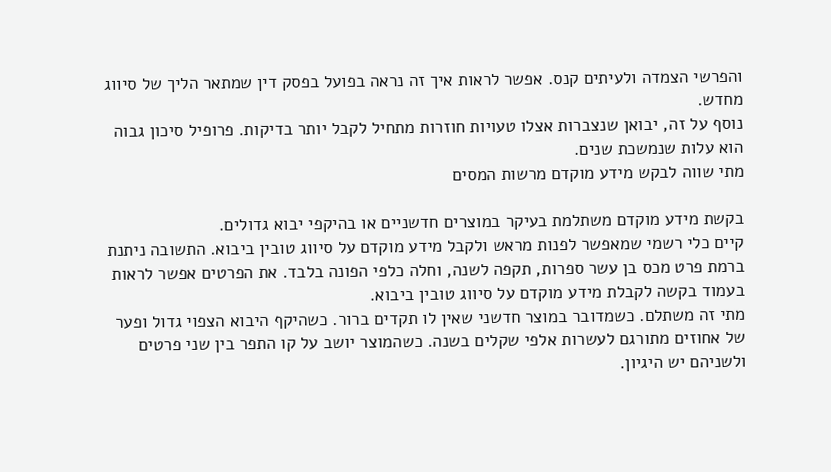והפרשי הצמדה ולעיתים קנס. אפשר לראות איך זה נראה בפועל בפסק דין שמתאר הליך של סיווג מחדש.
נוסף על זה, יבואן שנצברות אצלו טעויות חוזרות מתחיל לקבל יותר בדיקות. פרופיל סיכון גבוה הוא עלות שנמשכת שנים.
מתי שווה לבקש מידע מוקדם מרשות המסים

בקשת מידע מוקדם משתלמת בעיקר במוצרים חדשניים או בהיקפי יבוא גדולים.
קיים כלי רשמי שמאפשר לפנות מראש ולקבל מידע מוקדם על סיווג טובין ביבוא. התשובה ניתנת ברמת פרט מכס בן עשר ספרות, תקפה לשנה, וחלה כלפי הפונה בלבד. את הפרטים אפשר לראות בעמוד בקשה לקבלת מידע מוקדם על סיווג טובין ביבוא.
מתי זה משתלם. כשמדובר במוצר חדשני שאין לו תקדים ברור. כשהיקף היבוא הצפוי גדול ופער של אחוזים מתורגם לעשרות אלפי שקלים בשנה. כשהמוצר יושב על קו התפר בין שני פרטים ולשניהם יש היגיון.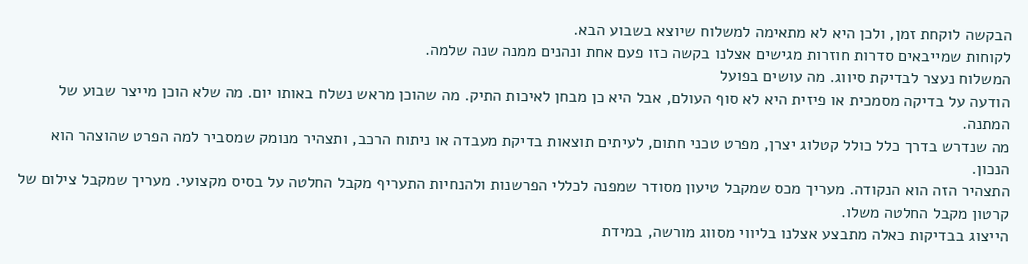הבקשה לוקחת זמן, ולכן היא לא מתאימה למשלוח שיוצא בשבוע הבא.
לקוחות שמייבאים סדרות חוזרות מגישים אצלנו בקשה כזו פעם אחת ונהנים ממנה שנה שלמה.
המשלוח נעצר לבדיקת סיווג. מה עושים בפועל
הודעה על בדיקה מסמכית או פיזית היא לא סוף העולם, אבל היא כן מבחן לאיכות התיק. מה שהוכן מראש נשלח באותו יום. מה שלא הוכן מייצר שבוע של המתנה.
מה שנדרש בדרך כלל כולל קטלוג יצרן, מפרט טכני חתום, לעיתים תוצאות בדיקת מעבדה או ניתוח הרכב, ותצהיר מנומק שמסביר למה הפרט שהוצהר הוא הנכון.
התצהיר הזה הוא הנקודה. מעריך מכס שמקבל טיעון מסודר שמפנה לכללי הפרשנות ולהנחיות התעריף מקבל החלטה על בסיס מקצועי. מעריך שמקבל צילום של קרטון מקבל החלטה משלו.
הייצוג בבדיקות כאלה מתבצע אצלנו בליווי מסווג מורשה, במידת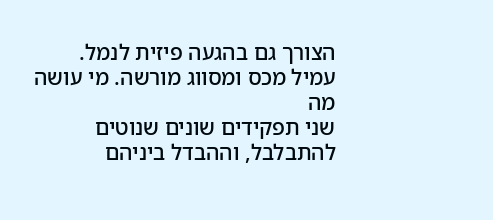הצורך גם בהגעה פיזית לנמל.
עמיל מכס ומסווג מורשה. מי עושה מה
שני תפקידים שונים שנוטים להתבלבל, וההבדל ביניהם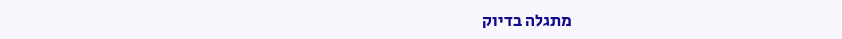מתגלה בדיוק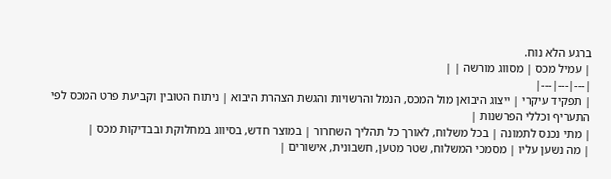ברגע הלא נוח.
| עמיל מכס | מסווג מורשה | |
|---|---|---|
| תפקיד עיקרי | ייצוג היבואן מול המכס, הנמל והרשויות והגשת הצהרת היבוא | ניתוח הטובין וקביעת פרט המכס לפי התעריף וכללי הפרשנות |
| מתי נכנס לתמונה | בכל משלוח, לאורך כל תהליך השחרור | במוצר חדש, בסיווג במחלוקת ובבדיקות מכס |
| מה נשען עליו | מסמכי המשלוח, שטר מטען, חשבונית, אישורים |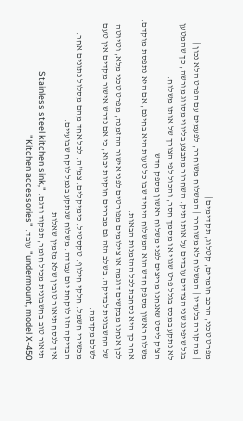מפרט טכני, הרכב חומרים, קטלוג, תקדימים |
| מה קורה בלעדיו | המשלוח לא משוחרר | המשלוח משוחרר, לפעמים עם הפרט הלא נכון |
בגל שיפינג שני הצדדים עובדים על אותו תיק. השחרור מתבצע בליווי מסווג מורשה, כך שהמטען לא נתקע במכס בגלל פרט שגוי או מסמך חסר, והכול לפי הצורך של אותו משלוח.
הצ'ק ליסט שאנחנו מריצים לפני משלוח ראשון מספק חדש
משלוח ראשון מספק חדש הוא המשלוח היחיד שבו כל טעות היא בחינם, אם היא נתפסת מוקדם. אחר כך היא נסחבת לכל ההזמנות הבאות.
לכן אנחנו מבקשים דוגמה או צילומים מפורטים לפני אישור ההזמנה, מפרט טכני מלא, וטיוטה של החשבונית לבדיקה. בשלב הזה גם מבררים חוקיות יבוא, כי אם נדרש אישור מקדים אין טעם לשלם מקדמה.
מכשירי חשמל. חלקי חילוף. טקסטיל. כימיקלים. צמ"ה. לכל אחד מהם מסלול נתונים אחר.
הבדיקה הזו לוקחת יום עבודה. משלוח שנתקע בנמל לוקח שבועיים.
איך לנסח תיאור טובין שלא מזמין שאלות
תיאור טוב בחשבונית מכיל חומר, תפקוד ודגם. "Stainless steel kitchen sink, undermount, model X-450" עובד. "Kitchen accessories"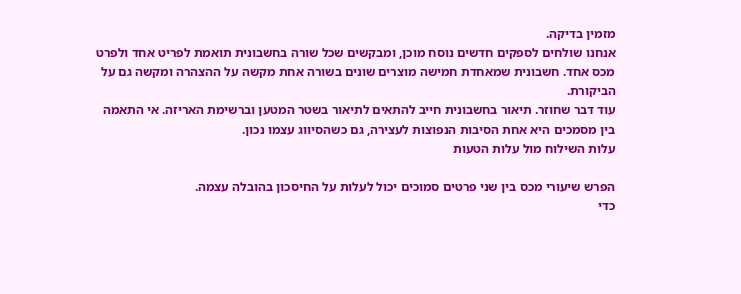מזמין בדיקה.
אנחנו שולחים לספקים חדשים נוסח מוכן, ומבקשים שכל שורה בחשבונית תואמת לפריט אחד ולפרט מכס אחד. חשבונית שמאחדת חמישה מוצרים שונים בשורה אחת מקשה על ההצהרה ומקשה גם על הביקורת.
עוד דבר שחוזר. תיאור בחשבונית חייב להתאים לתיאור בשטר המטען וברשימת האריזה. אי התאמה בין מסמכים היא אחת הסיבות הנפוצות לעצירה, גם כשהסיווג עצמו נכון.
עלות השילוח מול עלות הטעות

הפרש שיעורי מכס בין שני פרטים סמוכים יכול לעלות על החיסכון בהובלה עצמה.
כדי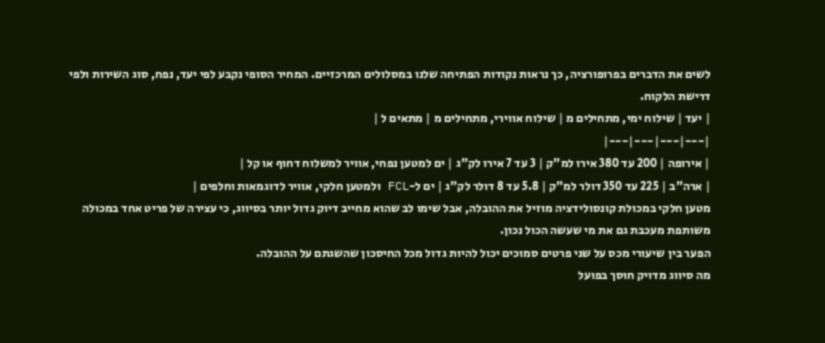לשים את הדברים בפרופורציה, כך נראות נקודות הפתיחה שלנו במסלולים המרכזיים. המחיר הסופי נקבע לפי יעד, נפח, סוג השירות ולפי דרישת הלקוח.
| יעד | שילוח ימי, מתחילים מ | שילוח אווירי, מתחילים מ | מתאים ל |
|---|---|---|---|
| אירופה | 200 עד 380 אירו למ"ק | 3 עד 7 אירו לק"ג | ים למטען נפחי, אוויר למשלוח דחוף או קל |
| ארה"ב | 225 עד 350 דולר למ"ק | 5.8 עד 8 דולר לק"ג | ים ל-FCL ולמטען חלקי, אוויר לדוגמאות וחלפים |
מטען חלקי במכולת קונסולידציה מוזיל את ההובלה, אבל שימו לב שהוא מחייב דיוק גדול יותר בסיווג, כי עצירה של פריט אחד במכולה משותפת מעכבת גם את מי שעשה הכול נכון.
הפער בין שיעורי מכס על שני פרטים סמוכים יכול להיות גדול מכל החיסכון שהשגתם על ההובלה.
מה סיווג מדויק חוסך בפועל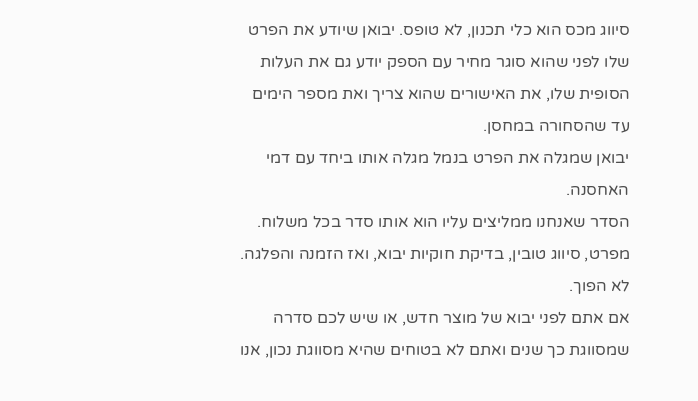סיווג מכס הוא כלי תכנון, לא טופס. יבואן שיודע את הפרט שלו לפני שהוא סוגר מחיר עם הספק יודע גם את העלות הסופית שלו, את האישורים שהוא צריך ואת מספר הימים עד שהסחורה במחסן.
יבואן שמגלה את הפרט בנמל מגלה אותו ביחד עם דמי האחסנה.
הסדר שאנחנו ממליצים עליו הוא אותו סדר בכל משלוח. מפרט, סיווג טובין, בדיקת חוקיות יבוא, ואז הזמנה והפלגה. לא הפוך.
אם אתם לפני יבוא של מוצר חדש, או שיש לכם סדרה שמסווגת כך שנים ואתם לא בטוחים שהיא מסווגת נכון, אנו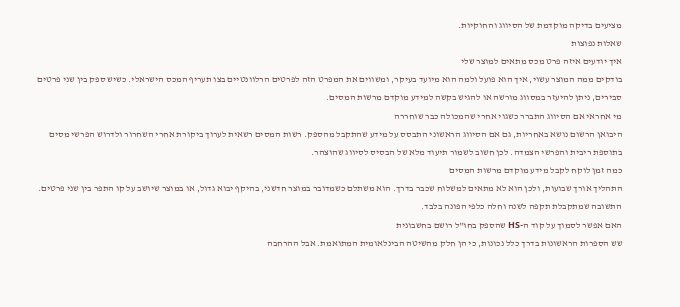מציעים בדיקה מוקדמת של הסיווג והחוקיות.
שאלות נפוצות
איך יודעים איזה פרט מכס מתאים למוצר שלי
בודקים ממה המוצר עשוי, איך הוא פועל ולמה הוא מיועד בעיקר, ומשווים את המפרט הזה לפרטים הרלוונטיים בצו תעריף המכס הישראלי. כשיש ספק בין שני פרטים סבירים, ניתן להיעזר במסווג מורשה או להגיש בקשה למידע מוקדם מרשות המסים.
מי אחראי אם הסיווג התברר כשגוי אחרי שהמכולה כבר שוחררה
היבואן הרשום נושא באחריות, גם אם הסיווג הראשוני התבסס על מידע שהתקבל מהספק. רשות המסים רשאית לערוך ביקורת אחרי השחרור ולדרוש הפרשי מסים בתוספת ריבית והפרשי הצמדה. לכן חשוב לשמור תיעוד מלא של הבסיס לסיווג שהוצהר.
כמה זמן לוקח לקבל מידע מוקדם מרשות המסים
התהליך אורך שבועות, ולכן הוא לא מתאים למשלוח שכבר בדרך. הוא משתלם כשמדובר במוצר חדשני, בהיקף יבוא גדול, או במוצר שיושב על קו התפר בין שני פרטים. התשובה שמתקבלת תקפה לשנה וחלה כלפי הפונה בלבד.
האם אפשר לסמוך על קוד ה-HS שהספק בחו"ל רושם בחשבונית
שש הספרות הראשונות בדרך כלל נכונות, כי הן חלק מהשיטה הבינלאומית המתואמת. אבל ההרחבה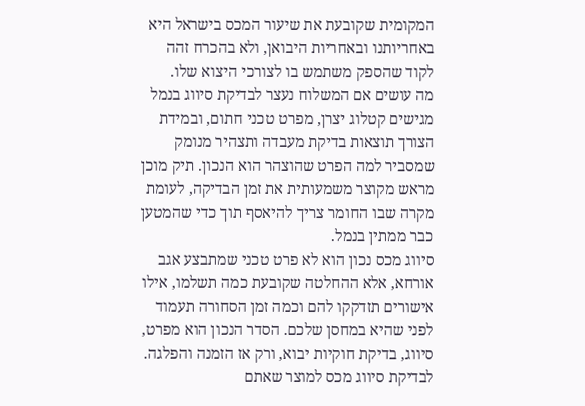המקומית שקובעת את שיעור המכס בישראל היא באחריותנו ובאחריות היבואן, ולא בהכרח זהה לקוד שהספק משתמש בו לצורכי היצוא שלו.
מה עושים אם המשלוח נעצר לבדיקת סיווג בנמל
מגישים קטלוג יצרן, מפרט טכני חתום, ובמידת הצורך תוצאות בדיקת מעבדה ותצהיר מנומק שמסביר למה הפרט שהוצהר הוא הנכון. תיק מוכן מראש מקוצר משמעותית את זמן הבדיקה, לעומת מקרה שבו החומר צריך להיאסף תוך כדי שהמטען כבר ממתין בנמל.
סיווג מכס נכון הוא לא פרט טכני שמתבצע אגב אורחא, אלא ההחלטה שקובעת כמה תשלמו, אילו אישורים תזדקקו להם וכמה זמן הסחורה תעמוד לפני שהיא במחסן שלכם. הסדר הנכון הוא מפרט, סיווג, בדיקת חוקיות יבוא, ורק אז הזמנה והפלגה.
לבדיקת סיווג מכס למוצר שאתם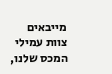מייבאים
צוות עמילי המכס שלנו,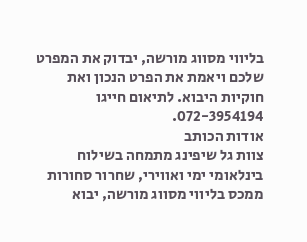בליווי מסווג מורשה, יבדוק את המפרט שלכם ויאמת את הפרט הנכון ואת חוקיות היבוא. לתיאום חייגו 072-3954194.
אודות הכותב
צוות גל שיפינג מתמחה בשילוח בינלאומי ימי ואווירי, שחרור סחורות ממכס בליווי מסווג מורשה, יבוא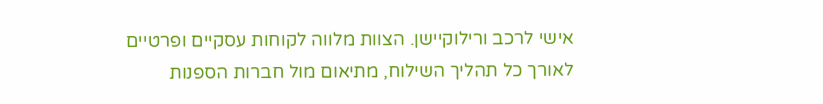אישי לרכב ורילוקיישן. הצוות מלווה לקוחות עסקיים ופרטיים לאורך כל תהליך השילוח, מתיאום מול חברות הספנות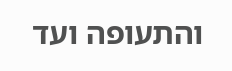והתעופה ועד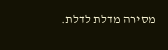מסירה מדלת לדלת.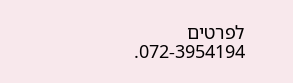לפרטים 072-3954194.